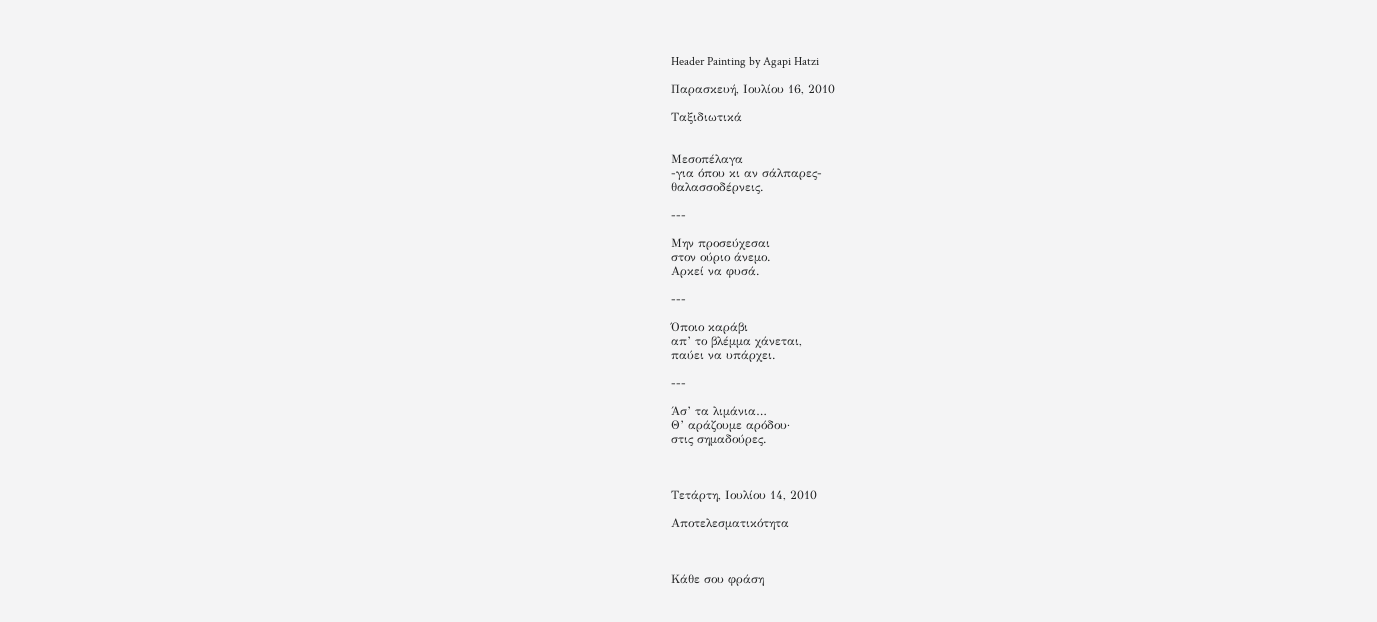Header Painting by Agapi Hatzi

Παρασκευή, Ιουλίου 16, 2010

Ταξιδιωτικά


Μεσοπέλαγα
-για όπου κι αν σάλπαρες-
θαλασσοδέρνεις.

---

Μην προσεύχεσαι
στον ούριο άνεμο.
Αρκεί να φυσά.

---

Όποιο καράβι
απ’ το βλέμμα χάνεται,
παύει να υπάρχει.

---

Άσ’ τα λιμάνια…
Θ’ αράζουμε αρόδου·
στις σημαδούρες.



Τετάρτη, Ιουλίου 14, 2010

Αποτελεσματικότητα



Κάθε σου φράση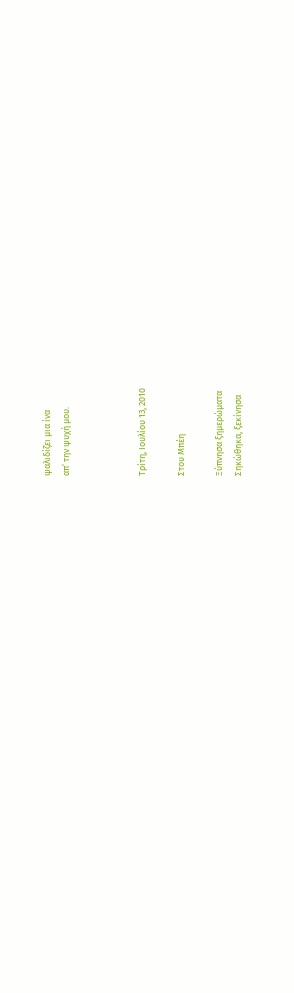ψαλιδίζει μια ίνα
απ’ την ψυχή μου.



Τρίτη, Ιουλίου 13, 2010

Στου Μπέη

Ξύπνησα ξημερώματα
Σηκώθηκα, ξεκίνησα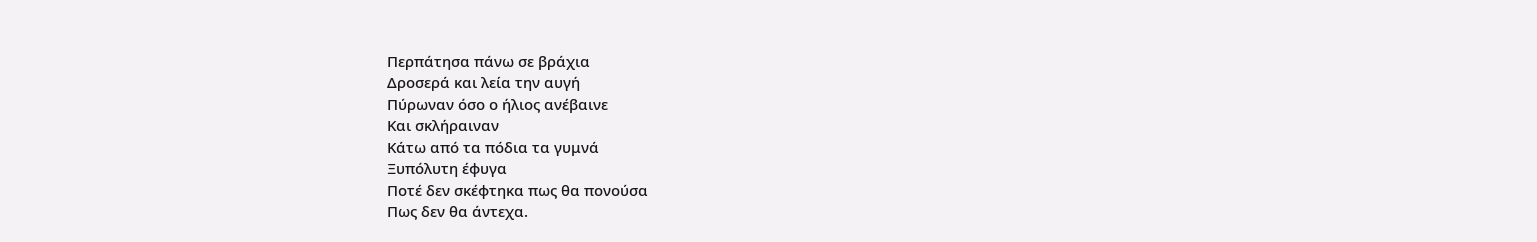Περπάτησα πάνω σε βράχια
Δροσερά και λεία την αυγή
Πύρωναν όσο ο ήλιος ανέβαινε
Και σκλήραιναν
Κάτω από τα πόδια τα γυμνά
Ξυπόλυτη έφυγα
Ποτέ δεν σκέφτηκα πως θα πονούσα
Πως δεν θα άντεχα.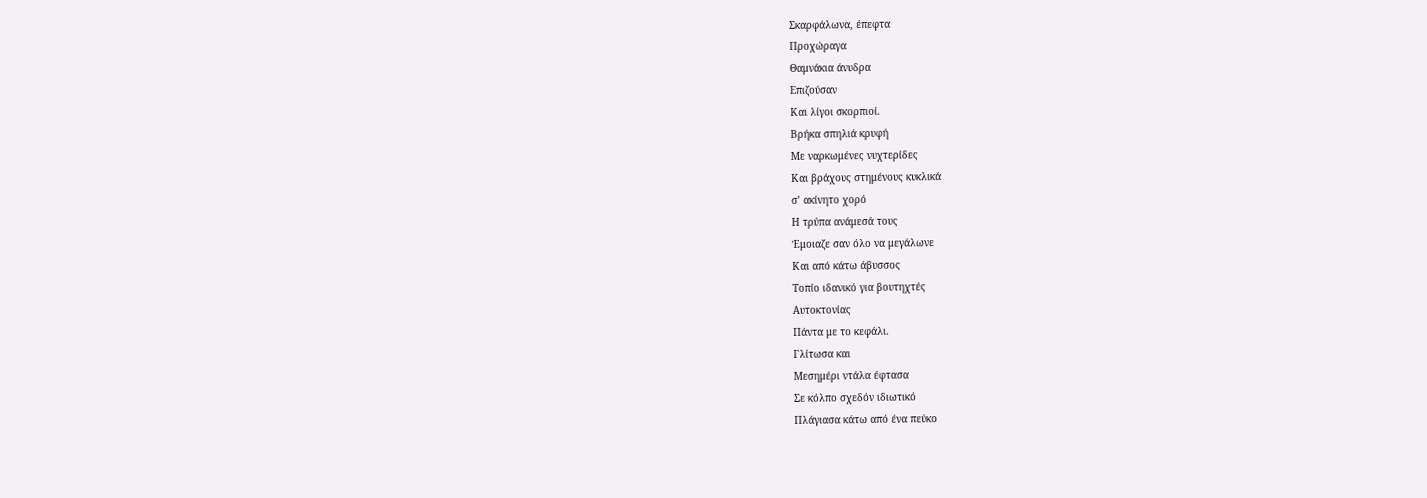Σκαρφάλωνα, έπεφτα
Προχώραγα
Θαμνάκια άνυδρα
Επιζούσαν
Και λίγοι σκορπιοί.
Βρήκα σπηλιά κρυφή
Με ναρκωμένες νυχτερίδες
Και βράχους στημένους κυκλικά
σ’ ακίνητο χορό
Η τρύπα ανάμεσά τους
Έμοιαζε σαν όλο να μεγάλωνε
Και από κάτω άβυσσος
Τοπίο ιδανικό για βουτηχτές
Αυτοκτονίας
Πάντα με το κεφάλι.
Γλίτωσα και
Μεσημέρι ντάλα έφτασα
Σε κόλπο σχεδόν ιδιωτικό
Πλάγιασα κάτω από ένα πεύκο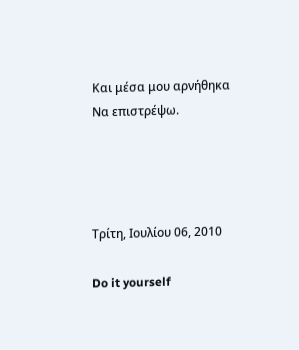Και μέσα μου αρνήθηκα
Να επιστρέψω.




Τρίτη, Ιουλίου 06, 2010

Do it yourself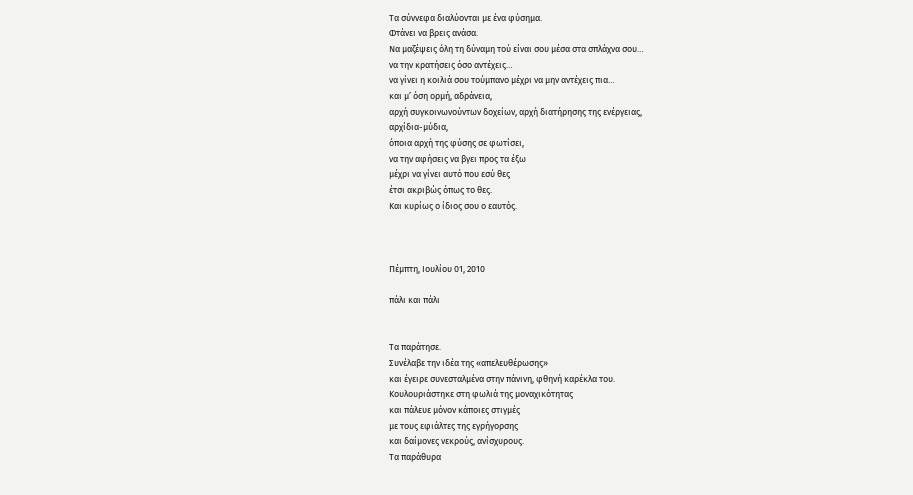Τα σύννεφα διαλύονται με ένα φύσημα.
Φτάνει να βρεις ανάσα.
Να μαζέψεις όλη τη δύναμη τού είναι σου μέσα στα σπλάχνα σου…
να την κρατήσεις όσο αντέχεις…
να γίνει η κοιλιά σου τούμπανο μέχρι να μην αντέχεις πια…
και μ’ όση ορμή, αδράνεια,
αρχή συγκοινωνούντων δοχείων, αρχή διατήρησης της ενέργειας,
αρχίδια-μύδια,
όποια αρχή της φύσης σε φωτίσει,
να την αφήσεις να βγει προς τα έξω
μέχρι να γίνει αυτό που εσύ θες
έτσι ακριβώς όπως το θες.
Και κυρίως ο ίδιος σου ο εαυτός.



Πέμπτη, Ιουλίου 01, 2010

πάλι και πάλι


Τα παράτησε.
Συνέλαβε την ιδέα της «απελευθέρωσης»
και έγειρε συνεσταλμένα στην πάνινη, φθηνή καρέκλα του.
Κουλουριάστηκε στη φωλιά της μοναχικότητας
και πάλευε μόνον κάποιες στιγμές
με τους εφιάλτες της εγρήγορσης
και δαίμονες νεκρούς, ανίσχυρους.
Τα παράθυρα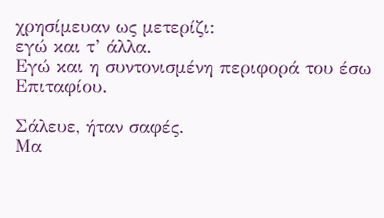χρησίμευαν ως μετερίζι:
εγώ και τ’ άλλα.
Εγώ και η συντονισμένη περιφορά του έσω Επιταφίου.

Σάλευε, ήταν σαφές.
Μα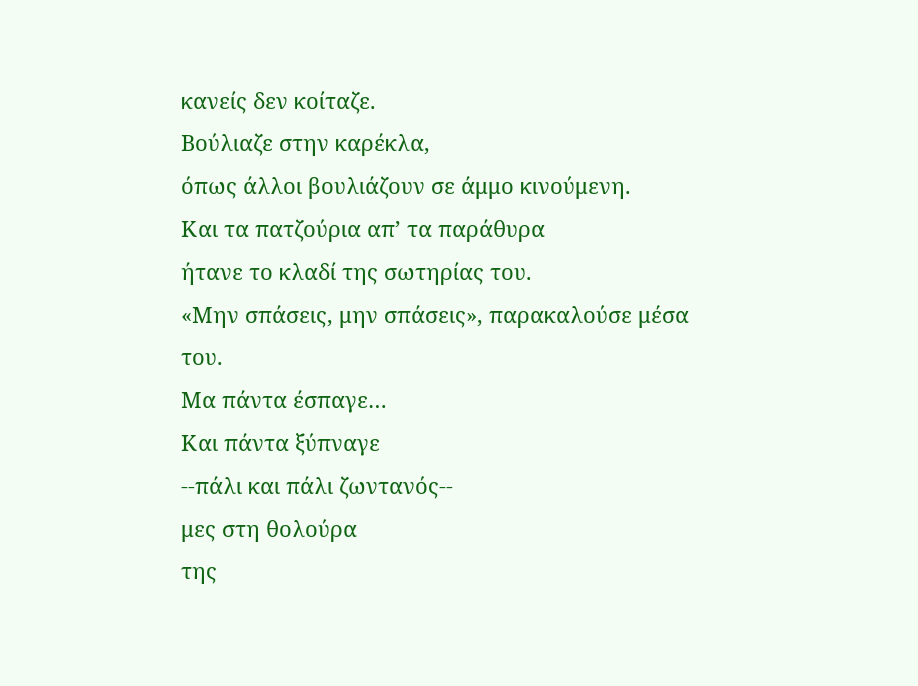κανείς δεν κοίταζε.
Βούλιαζε στην καρέκλα,
όπως άλλοι βουλιάζουν σε άμμο κινούμενη.
Και τα πατζούρια απ’ τα παράθυρα
ήτανε το κλαδί της σωτηρίας του.
«Μην σπάσεις, μην σπάσεις», παρακαλούσε μέσα του.
Μα πάντα έσπαγε…
Και πάντα ξύπναγε
--πάλι και πάλι ζωντανός--
μες στη θολούρα
της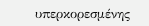υπερκορεσμένης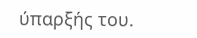ύπαρξής του.